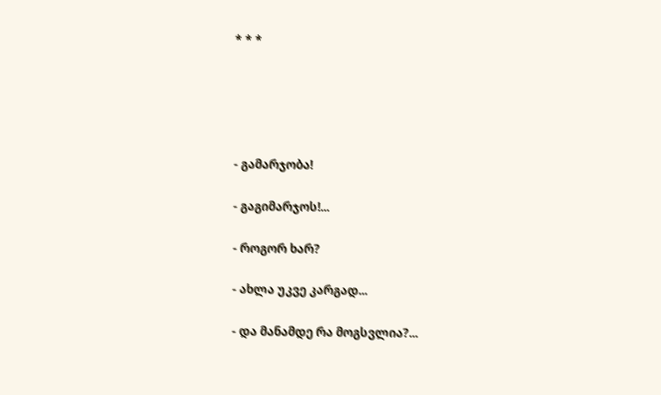* * *





- გამარჯობა!

- გაგიმარჯოს!...

- როგორ ხარ?

- ახლა უკვე კარგად...

- და მანამდე რა მოგსვლია?...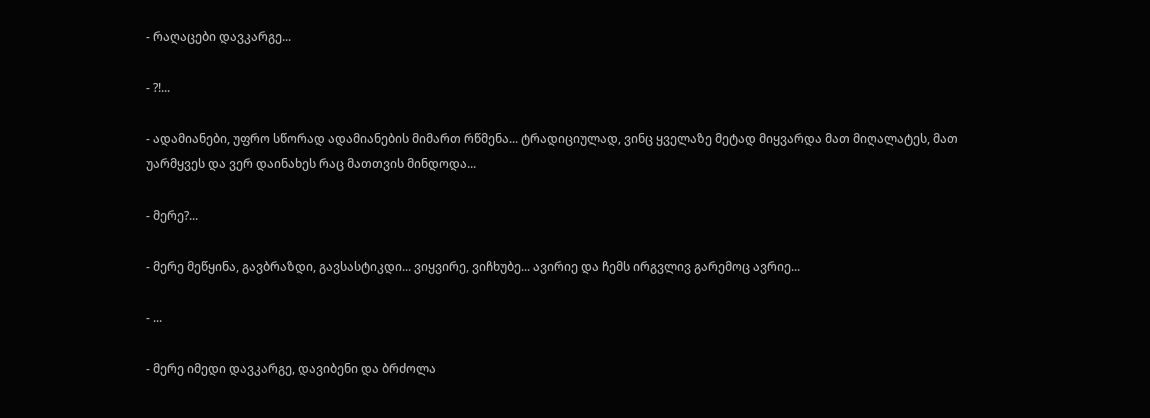- რაღაცები დავკარგე...

- ?!...

- ადამიანები, უფრო სწორად ადამიანების მიმართ რწმენა... ტრადიციულად, ვინც ყველაზე მეტად მიყვარდა მათ მიღალატეს, მათ უარმყვეს და ვერ დაინახეს რაც მათთვის მინდოდა...

- მერე?...

- მერე მეწყინა, გავბრაზდი, გავსასტიკდი... ვიყვირე, ვიჩხუბე... ავირიე და ჩემს ირგვლივ გარემოც ავრიე...

- ...

- მერე იმედი დავკარგე, დავიბენი და ბრძოლა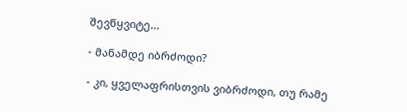შევწყვიტე...

- მანამდე იბრძოდი?

- კი, ყველაფრისთვის ვიბრძოდი, თუ რამე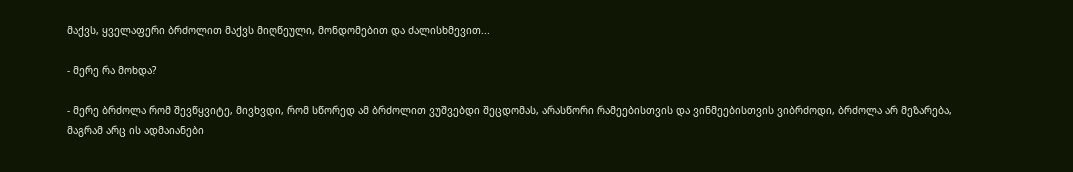მაქვს, ყველაფერი ბრძოლით მაქვს მიღწეული, მონდომებით და ძალისხმევით...

- მერე რა მოხდა?

- მერე ბრძოლა რომ შევწყვიტე, მივხვდი, რომ სწორედ ამ ბრძოლით ვუშვებდი შეცდომას, არასწორი რამეებისთვის და ვინმეებისთვის ვიბრძოდი, ბრძოლა არ მეზარება, მაგრამ არც ის ადმაიანები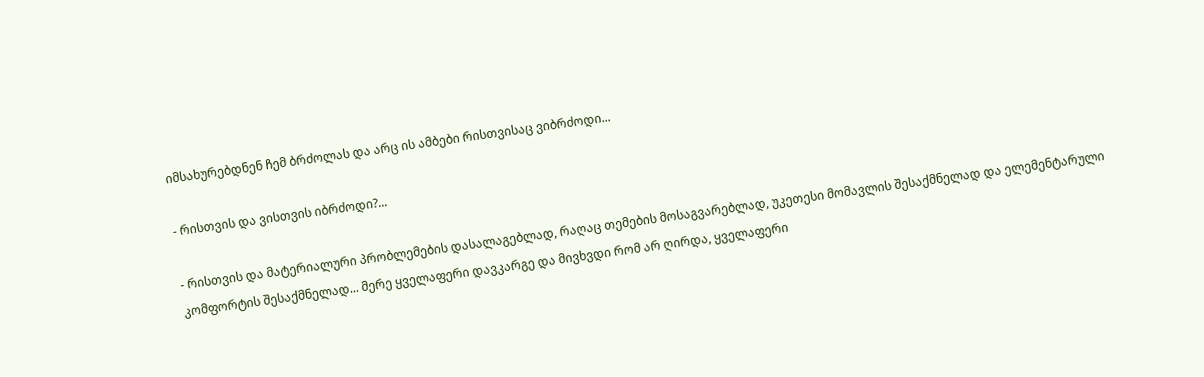იმსახურებდნენ ჩემ ბრძოლას და არც ის ამბები რისთვისაც ვიბრძოდი...

- რისთვის და ვისთვის იბრძოდი?...

- რისთვის და მატერიალური პრობლემების დასალაგებლად, რაღაც თემების მოსაგვარებლად, უკეთესი მომავლის შესაქმნელად და ელემენტარული კომფორტის შესაქმნელად... მერე ყველაფერი დავკარგე და მივხვდი რომ არ ღირდა, ყველაფერი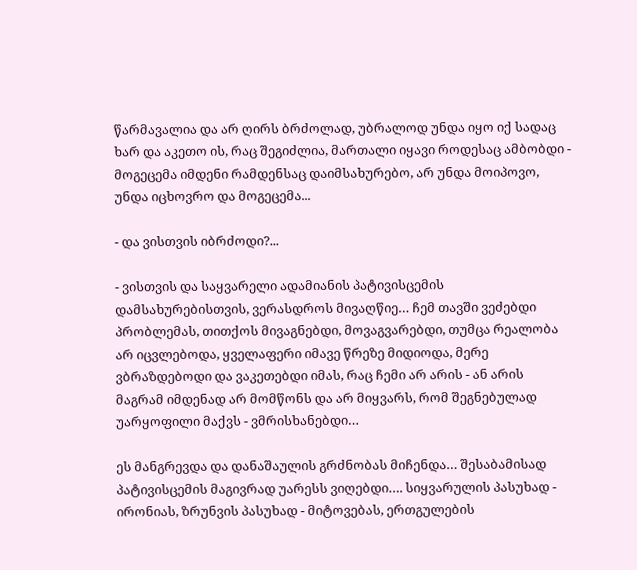წარმავალია და არ ღირს ბრძოლად, უბრალოდ უნდა იყო იქ სადაც ხარ და აკეთო ის, რაც შეგიძლია, მართალი იყავი როდესაც ამბობდი - მოგეცემა იმდენი რამდენსაც დაიმსახურებო, არ უნდა მოიპოვო, უნდა იცხოვრო და მოგეცემა...

- და ვისთვის იბრძოდი?...

- ვისთვის და საყვარელი ადამიანის პატივისცემის დამსახურებისთვის, ვერასდროს მივაღწიე… ჩემ თავში ვეძებდი პრობლემას, თითქოს მივაგნებდი, მოვაგვარებდი, თუმცა რეალობა არ იცვლებოდა, ყველაფერი იმავე წრეზე მიდიოდა, მერე ვბრაზდებოდი და ვაკეთებდი იმას, რაც ჩემი არ არის - ან არის მაგრამ იმდენად არ მომწონს და არ მიყვარს, რომ შეგნებულად უარყოფილი მაქვს - ვმრისხანებდი…

ეს მანგრევდა და დანაშაულის გრძნობას მიჩენდა… შესაბამისად პატივისცემის მაგივრად უარესს ვიღებდი…. სიყვარულის პასუხად - ირონიას, ზრუნვის პასუხად - მიტოვებას, ერთგულების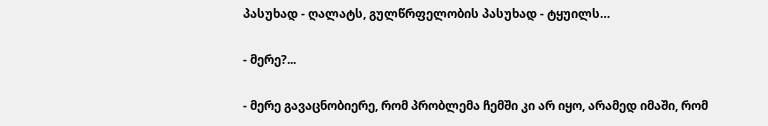პასუხად - ღალატს, გულწრფელობის პასუხად - ტყუილს…

- მერე?...

- მერე გავაცნობიერე, რომ პრობლემა ჩემში კი არ იყო, არამედ იმაში, რომ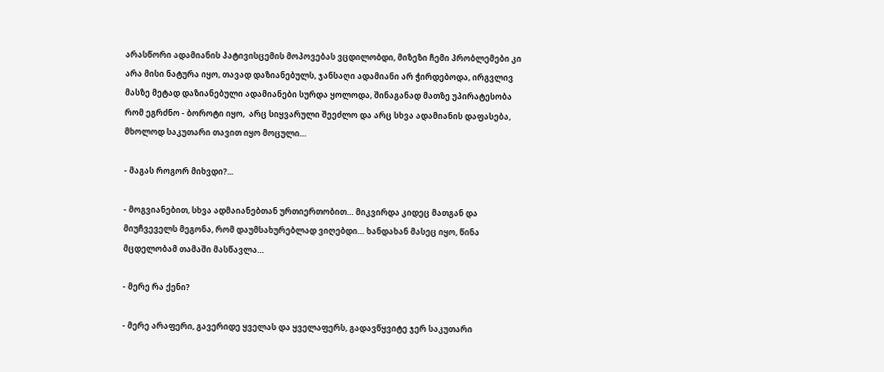არასწორი ადამიანის პატივისცემის მოპოვებას ვცდილობდი, მიზეზი ჩემი პრობლემები კი არა მისი ნატურა იყო, თავად დაზიანებულს, ჯანსაღი ადამიანი არ ჭირდებოდა, ირგვლივ მასზე მეტად დაზიანებული ადამიანები სურდა ყოლოდა, შინაგანად მათზე უპირატესობა რომ ეგრძნო - ბოროტი იყო,  არც სიყვარული შეეძლო და არც სხვა ადამიანის დაფასება, მხოლოდ საკუთარი თავით იყო მოცული…

- მაგას როგორ მიხვდი?...

- მოგვიანებით, სხვა ადმაიანებთან ურთიერთობით… მიკვირდა კიდეც მათგან და მიუჩვეველს მეგონა, რომ დაუმსახურებლად ვიღებდი… ხანდახან მასეც იყო, წინა მცდელობამ თამაში მასწავლა…

- მერე რა ქენი?

- მერე არაფერი, გავერიდე ყველას და ყველაფერს, გადავწყვიტე ჯერ საკუთარი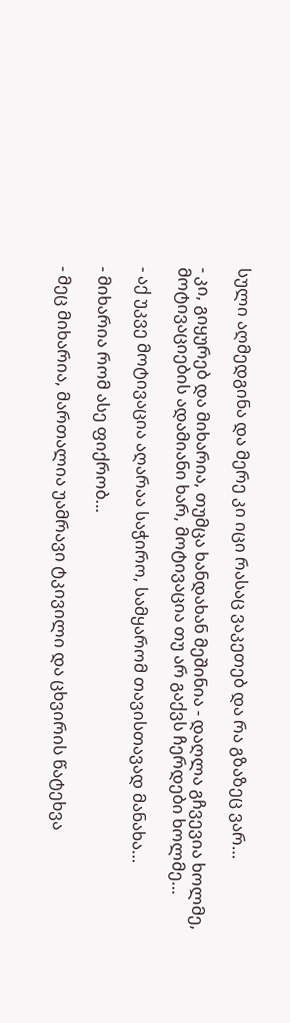სული აღმედგინა და მერე კი იცი რასაც ვაკეთებ და რა გზაზეც ვარ…

- კი, გიყურებ და მიხარია, თუმცა ხანდახან მეშინია - დაღლა გჩვევია ხოლმე, მოტივაციების ადამიანი ხარ, მოტივაცია თუ არ გაქვს ჩერდები ხოლმე…

- აქ უკვე მოტივაცია აღარაა საჭირო, სამყარომ თავისთავად მანახა…

- მიხარია რომ ასე ფიქრობ…

- მეც მიხარია, მართალია უამრავი ტკივილი და ცხვირის წატეხვა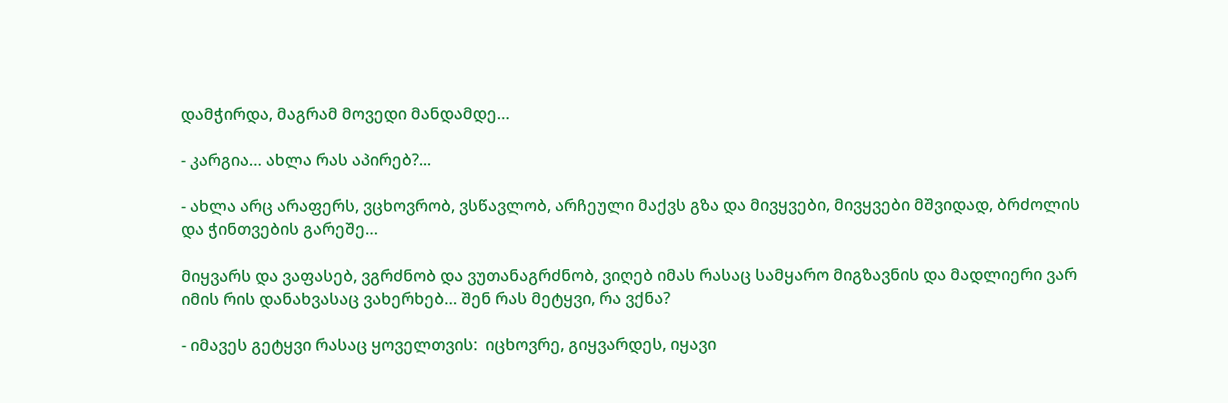დამჭირდა, მაგრამ მოვედი მანდამდე…

- კარგია… ახლა რას აპირებ?...

- ახლა არც არაფერს, ვცხოვრობ, ვსწავლობ, არჩეული მაქვს გზა და მივყვები, მივყვები მშვიდად, ბრძოლის და ჭინთვების გარეშე…

მიყვარს და ვაფასებ, ვგრძნობ და ვუთანაგრძნობ, ვიღებ იმას რასაც სამყარო მიგზავნის და მადლიერი ვარ იმის რის დანახვასაც ვახერხებ… შენ რას მეტყვი, რა ვქნა?

- იმავეს გეტყვი რასაც ყოველთვის:  იცხოვრე, გიყვარდეს, იყავი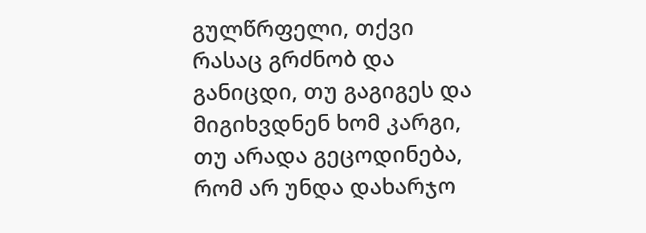გულწრფელი, თქვი რასაც გრძნობ და განიცდი, თუ გაგიგეს და მიგიხვდნენ ხომ კარგი, თუ არადა გეცოდინება, რომ არ უნდა დახარჯო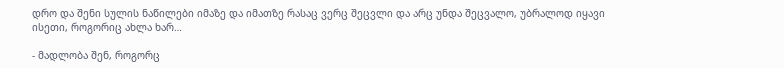დრო და შენი სულის ნაწილები იმაზე და იმათზე რასაც ვერც შეცვლი და არც უნდა შეცვალო, უბრალოდ იყავი ისეთი, როგორიც ახლა ხარ…

- მადლობა შენ, როგორც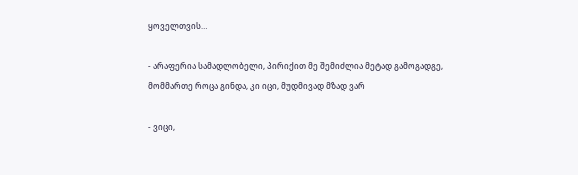ყოველთვის…

- არაფერია სამადლობელი, პირიქით მე შემიძლია მეტად გამოგადგე, მომმართე როცა გინდა, კი იცი, მუდმივად მზად ვარ

- ვიცი,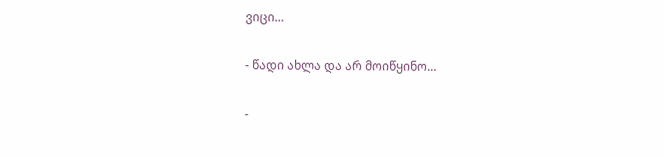ვიცი…

- წადი ახლა და არ მოიწყინო…

-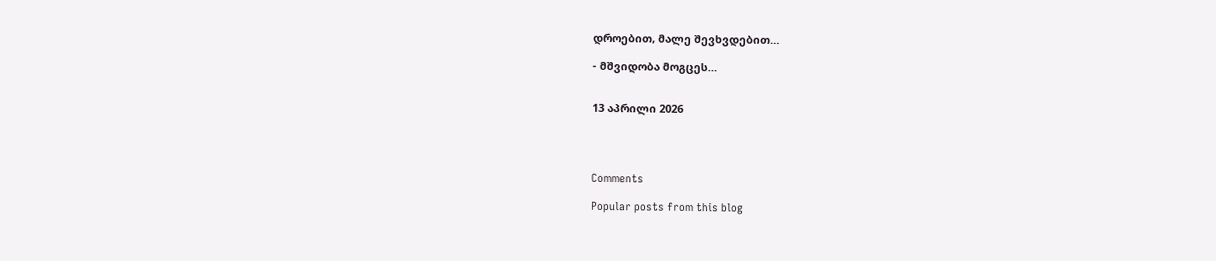დროებით, მალე შევხვდებით…

- მშვიდობა მოგცეს…


13 აპრილი 2026




Comments

Popular posts from this blog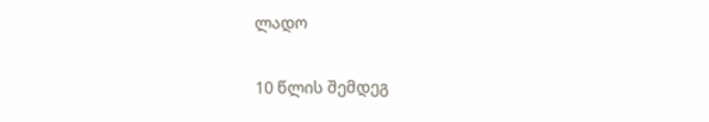ლადო

10 წლის შემდეგ